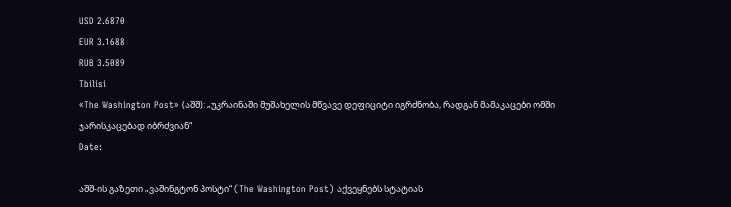USD 2.6870
EUR 3.1688
RUB 3.5089
Tbilisi
«The Washington Post» (აშშ): „უკრაინაში მუშახელის მწვავე დეფიციტი იგრძნობა, რადგან მამაკაცები ომში ჯარისკაცებად იბრძვიან“
Date:

აშშ-ის გაზეთი „ვაშინგტონ პოსტი“ (The Washington Post) აქვეყნებს სტატიას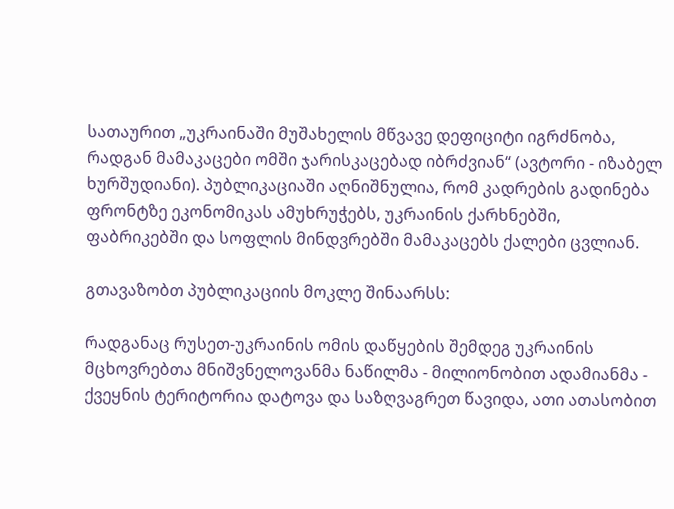სათაურით „უკრაინაში მუშახელის მწვავე დეფიციტი იგრძნობა, რადგან მამაკაცები ომში ჯარისკაცებად იბრძვიან“ (ავტორი - იზაბელ ხურშუდიანი). პუბლიკაციაში აღნიშნულია, რომ კადრების გადინება ფრონტზე ეკონომიკას ამუხრუჭებს, უკრაინის ქარხნებში, ფაბრიკებში და სოფლის მინდვრებში მამაკაცებს ქალები ცვლიან.

გთავაზობთ პუბლიკაციის მოკლე შინაარსს:

რადგანაც რუსეთ-უკრაინის ომის დაწყების შემდეგ უკრაინის მცხოვრებთა მნიშვნელოვანმა ნაწილმა - მილიონობით ადამიანმა - ქვეყნის ტერიტორია დატოვა და საზღვაგრეთ წავიდა, ათი ათასობით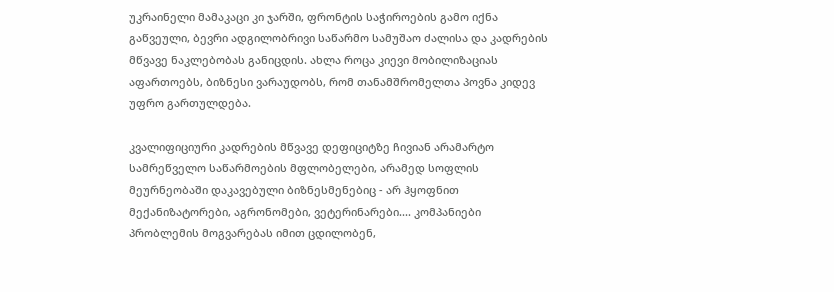უკრაინელი მამაკაცი კი ჯარში, ფრონტის საჭიროების გამო იქნა გაწვეული, ბევრი ადგილობრივი საწარმო სამუშაო ძალისა და კადრების მწვავე ნაკლებობას განიცდის. ახლა როცა კიევი მობილიზაციას აფართოებს, ბიზნესი ვარაუდობს, რომ თანამშრომელთა პოვნა კიდევ უფრო გართულდება.

კვალიფიციური კადრების მწვავე დეფიციტზე ჩივიან არამარტო სამრეწველო საწარმოების მფლობელები, არამედ სოფლის მეურნეობაში დაკავებული ბიზნესმენებიც - არ ჰყოფნით მექანიზატორები, აგრონომები, ვეტერინარები.... კომპანიები პრობლემის მოგვარებას იმით ცდილობენ,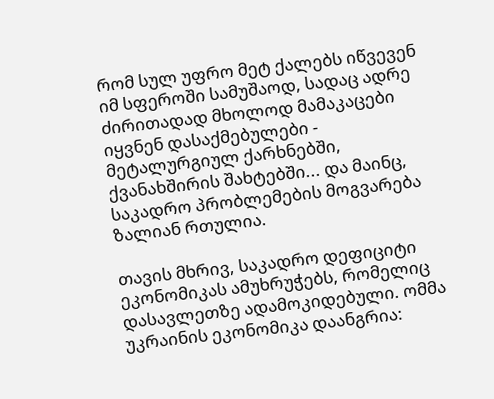რომ სულ უფრო მეტ ქალებს იწვევენ იმ სფეროში სამუშაოდ, სადაც ადრე ძირითადად მხოლოდ მამაკაცები იყვნენ დასაქმებულები - მეტალურგიულ ქარხნებში, ქვანახშირის შახტებში... და მაინც, საკადრო პრობლემების მოგვარება ზალიან რთულია.

თავის მხრივ, საკადრო დეფიციტი ეკონომიკას ამუხრუჭებს, რომელიც დასავლეთზე ადამოკიდებული. ომმა უკრაინის ეკონომიკა დაანგრია: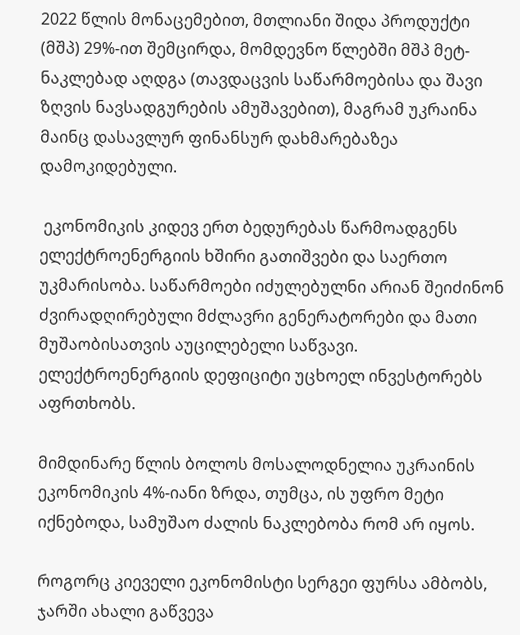2022 წლის მონაცემებით, მთლიანი შიდა პროდუქტი (მშპ) 29%-ით შემცირდა, მომდევნო წლებში მშპ მეტ-ნაკლებად აღდგა (თავდაცვის საწარმოებისა და შავი ზღვის ნავსადგურების ამუშავებით), მაგრამ უკრაინა მაინც დასავლურ ფინანსურ დახმარებაზეა დამოკიდებული.

 ეკონომიკის კიდევ ერთ ბედურებას წარმოადგენს ელექტროენერგიის ხშირი გათიშვები და საერთო უკმარისობა. საწარმოები იძულებულნი არიან შეიძინონ ძვირადღირებული მძლავრი გენერატორები და მათი მუშაობისათვის აუცილებელი საწვავი. ელექტროენერგიის დეფიციტი უცხოელ ინვესტორებს აფრთხობს.

მიმდინარე წლის ბოლოს მოსალოდნელია უკრაინის ეკონომიკის 4%-იანი ზრდა, თუმცა, ის უფრო მეტი იქნებოდა, სამუშაო ძალის ნაკლებობა რომ არ იყოს.

როგორც კიეველი ეკონომისტი სერგეი ფურსა ამბობს, ჯარში ახალი გაწვევა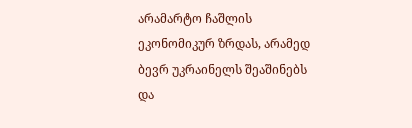არამარტო ჩაშლის ეკონომიკურ ზრდას, არამედ ბევრ უკრაინელს შეაშინებს და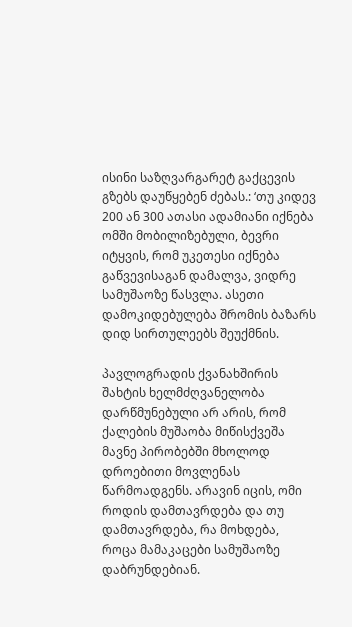ისინი საზღვარგარეტ გაქცევის გზებს დაუწყებენ ძებას.: ‘თუ კიდევ 200 ან 300 ათასი ადამიანი იქნება ომში მობილიზებული, ბევრი იტყვის, რომ უკეთესი იქნება გაწვევისაგან დამალვა, ვიდრე სამუშაოზე წასვლა. ასეთი დამოკიდებულება შრომის ბაზარს დიდ სირთულეებს შეუქმნის.

პავლოგრადის ქვანახშირის შახტის ხელმძღვანელობა დარწმუნებული არ არის, რომ ქალების მუშაობა მიწისქვეშა მავნე პირობებში მხოლოდ დროებითი მოვლენას წარმოადგენს. არავინ იცის, ომი როდის დამთავრდება და თუ დამთავრდება, რა მოხდება, როცა მამაკაცები სამუშაოზე დაბრუნდებიან.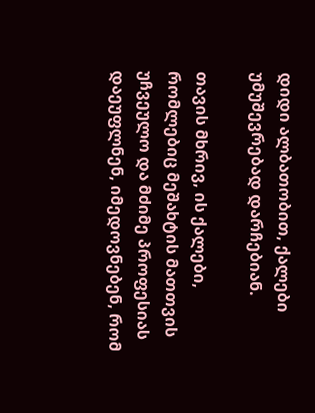დიდი ალბათობით, ქალები უმუშევრებად დარჩებიან.

თავის მხრივ, ის ქალები, რომლებიც მეშახტის მათთვის უჩვეულო და მძიმე პროფესიას დაეუფლნენ, იმედოვნებენ, რომ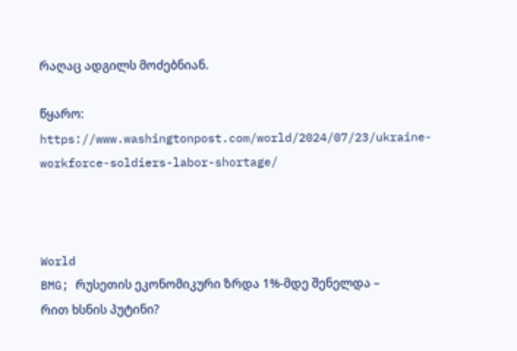რაღაც ადგილს მოძებნიან.

წყარო: https://www.washingtonpost.com/world/2024/07/23/ukraine-workforce-soldiers-labor-shortage/



World
BMG; რუსეთის ეკონომიკური ზრდა 1%-მდე შენელდა – რით ხსნის პუტინი?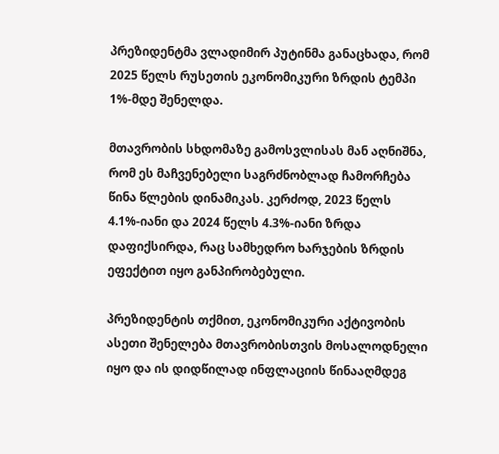პრეზიდენტმა ვლადიმირ პუტინმა განაცხადა, რომ 2025 წელს რუსეთის ეკონომიკური ზრდის ტემპი 1%-მდე შენელდა.

მთავრობის სხდომაზე გამოსვლისას მან აღნიშნა, რომ ეს მაჩვენებელი საგრძნობლად ჩამორჩება წინა წლების დინამიკას. კერძოდ, 2023 წელს 4.1%-იანი და 2024 წელს 4.3%-იანი ზრდა დაფიქსირდა, რაც სამხედრო ხარჯების ზრდის ეფექტით იყო განპირობებული.

პრეზიდენტის თქმით, ეკონომიკური აქტივობის ასეთი შენელება მთავრობისთვის მოსალოდნელი იყო და ის დიდწილად ინფლაციის წინააღმდეგ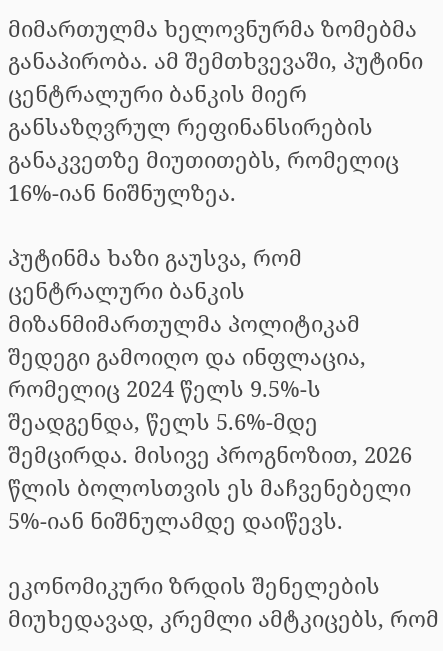მიმართულმა ხელოვნურმა ზომებმა განაპირობა. ამ შემთხვევაში, პუტინი ცენტრალური ბანკის მიერ განსაზღვრულ რეფინანსირების განაკვეთზე მიუთითებს, რომელიც 16%-იან ნიშნულზეა.

პუტინმა ხაზი გაუსვა, რომ ცენტრალური ბანკის მიზანმიმართულმა პოლიტიკამ შედეგი გამოიღო და ინფლაცია, რომელიც 2024 წელს 9.5%-ს შეადგენდა, წელს 5.6%-მდე შემცირდა. მისივე პროგნოზით, 2026 წლის ბოლოსთვის ეს მაჩვენებელი 5%-იან ნიშნულამდე დაიწევს.

ეკონომიკური ზრდის შენელების მიუხედავად, კრემლი ამტკიცებს, რომ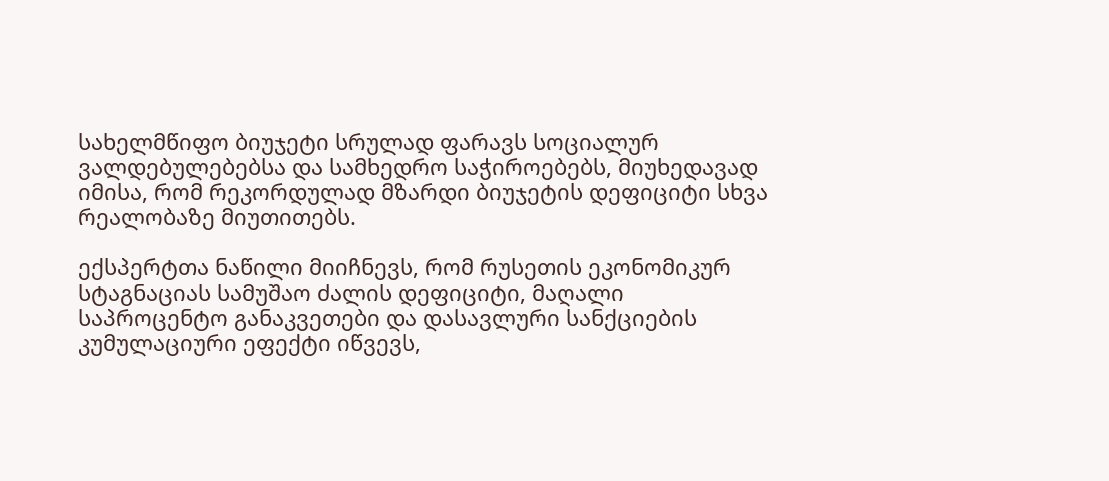სახელმწიფო ბიუჯეტი სრულად ფარავს სოციალურ ვალდებულებებსა და სამხედრო საჭიროებებს, მიუხედავად იმისა, რომ რეკორდულად მზარდი ბიუჯეტის დეფიციტი სხვა რეალობაზე მიუთითებს.

ექსპერტთა ნაწილი მიიჩნევს, რომ რუსეთის ეკონომიკურ სტაგნაციას სამუშაო ძალის დეფიციტი, მაღალი საპროცენტო განაკვეთები და დასავლური სანქციების კუმულაციური ეფექტი იწვევს,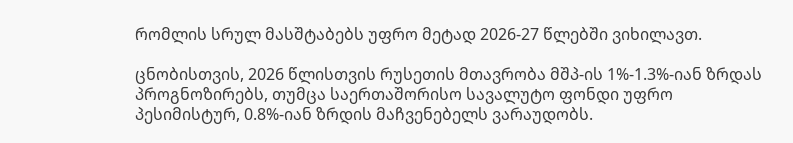რომლის სრულ მასშტაბებს უფრო მეტად 2026-27 წლებში ვიხილავთ.

ცნობისთვის, 2026 წლისთვის რუსეთის მთავრობა მშპ-ის 1%-1.3%-იან ზრდას პროგნოზირებს, თუმცა საერთაშორისო სავალუტო ფონდი უფრო პესიმისტურ, 0.8%-იან ზრდის მაჩვენებელს ვარაუდობს.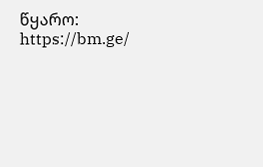წყარო:  https://bm.ge/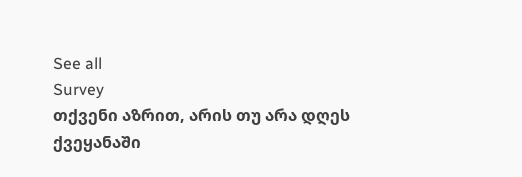See all
Survey
თქვენი აზრით, არის თუ არა დღეს ქვეყანაში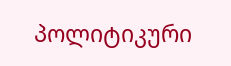პოლიტიკური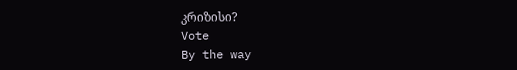კრიზისი?
Vote
By the way